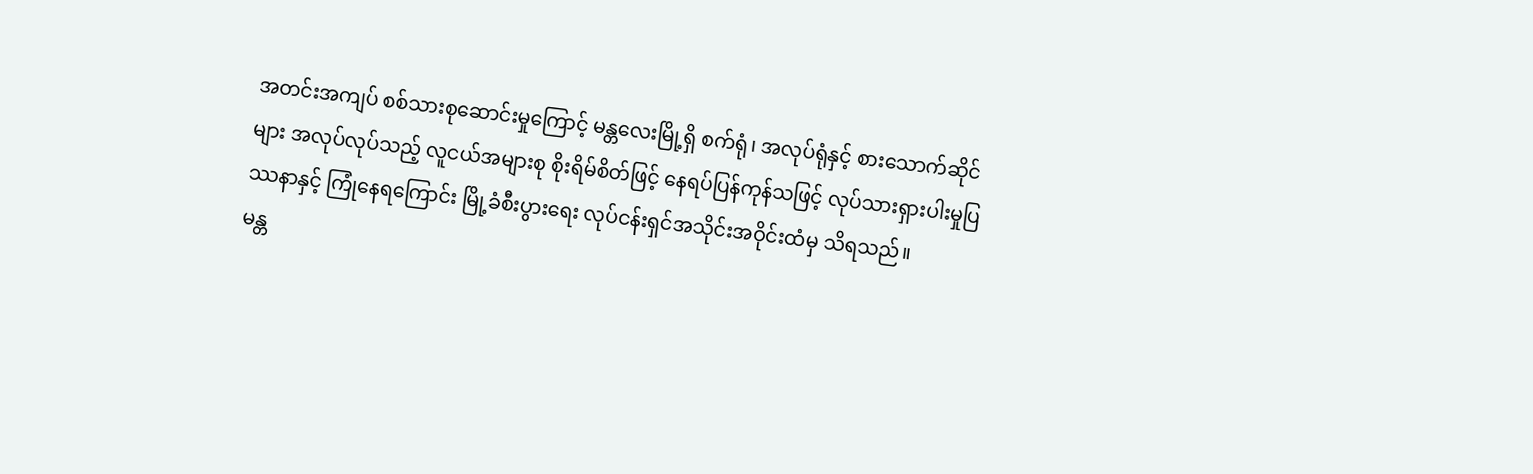အတင်းအကျပ် စစ်သားစုဆောင်းမှုကြောင့် မန္တလေးမြို့ရှိ စက်ရုံ၊ အလုပ်ရုံနှင့် စားသောက်ဆိုင်များ အလုပ်လုပ်သည့် လူငယ်အများစု စိုးရိမ်စိတ်ဖြင့် နေရပ်ပြန်ကုန်သဖြင့် လုပ်သားရှားပါးမှုပြဿနာနှင့် ကြုံနေရကြောင်း မြို့ခံစီးပွားရေး လုပ်ငန်းရှင်အသိုင်းအဝိုင်းထံမှ သိရသည်။
မန္တ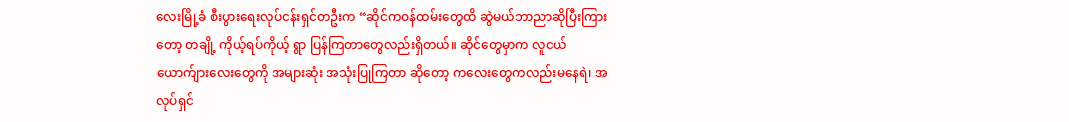လေးမြို့ခံ စီးပွားရေးလုပ်ငန်းရှင်တဦးက “ဆိုင်ကဝန်ထမ်းတွေထိ ဆွဲမယ်ဘာညာဆိုပြီးကြားတော့ တချို့ ကိုယ့်ရပ်ကိုယ့် ရွာ ပြန်ကြတာတွေလည်းရှိတယ်။ ဆိုင်တွေမှာက လူငယ်ယောက်ျားလေးတွေကို အများဆုံး အသုံးပြုကြတာ ဆိုတော့ ကလေးတွေကလည်းမနေရဲ၊ အလုပ်ရှင်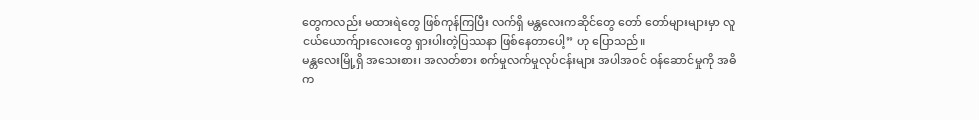တွေကလည်း မထားရဲတွေ ဖြစ်ကုန်ကြပြီး လက်ရှိ မန္တလေးကဆိုင်တွေ တော် တော်များများမှာ လူငယ်ယောက်ျားလေးတွေ ရှားပါးတဲ့ပြဿနာ ဖြစ်နေတာပေါ့” ဟု ပြောသည်။
မန္တလေးမြို့ရှိ အသေးစား၊ အလတ်စား စက်မှုလက်မှုလုပ်ငန်းများ အပါအဝင် ဝန်ဆောင်မှုကို အဓိက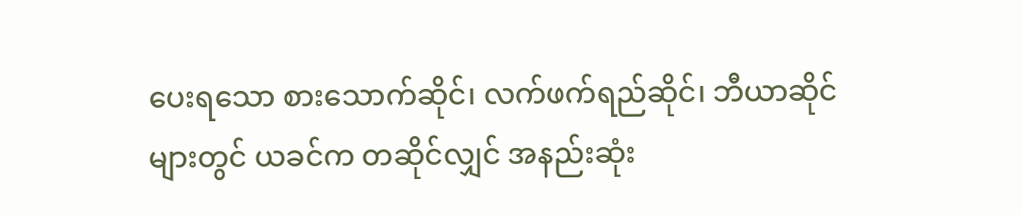ပေးရသော စားသောက်ဆိုင်၊ လက်ဖက်ရည်ဆိုင်၊ ဘီယာဆိုင်များတွင် ယခင်က တဆိုင်လျှင် အနည်းဆုံး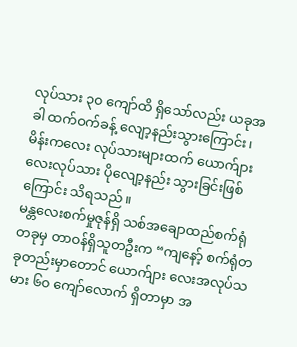လုပ်သား ၃၀ ကျော်ထိ ရှိသော်လည်း ယခုအခါ ထက်ဝက်ခန့် လျော့နည်းသွားကြောင်း၊ မိန်းကလေး လုပ်သားများထက် ယောက်ျားလေးလုပ်သား ပိုလျော့နည်း သွားခြင်းဖြစ်ကြောင်း သိရသည်။
မန္တလေးစက်မှုဇုန်ရှိ သစ်အချောထည်စက်ရုံတခုမှ တာဝန်ရှိသူတဦးက “ကျနော့် စက်ရုံတခုတည်းမှာတောင် ယောက်ျား လေးအလုပ်သမား ၆၀ ကျော်လောက် ရှိတာမှာ အ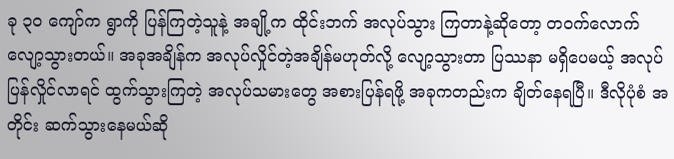ခု ၃၀ ကျော်က ရွာကို ပြန်ကြတဲ့သူနဲ့ အချို့က ထိုင်းဘက် အလုပ်သွား ကြတာနဲ့ဆိုတော့ တဝက်လောက်လျော့သွားတယ်။ အခုအချိန်က အလုပ်လှိုင်တဲ့အချိန်မဟုတ်လို့ လျော့သွားတာ ပြဿနာ မရှိပေမယ့် အလုပ်ပြန်လှိုင်လာရင် ထွက်သွားကြတဲ့ အလုပ်သမားတွေ အစားပြန်ရဖို့ အခုကတည်းက ချိတ်နေရပြီ။ ဒီလိုပုံစံ အတိုင်း ဆက်သွားနေမယ်ဆို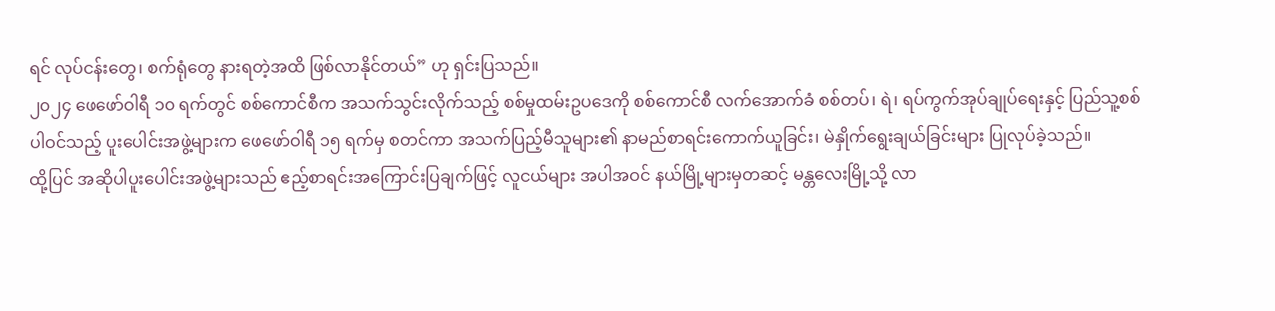ရင် လုပ်ငန်းတွေ၊ စက်ရုံတွေ နားရတဲ့အထိ ဖြစ်လာနိုင်တယ်” ဟု ရှင်းပြသည်။
၂၀၂၄ ဖေဖော်ဝါရီ ၁၀ ရက်တွင် စစ်ကောင်စီက အသက်သွင်းလိုက်သည့် စစ်မှုထမ်းဥပဒေကို စစ်ကောင်စီ လက်အောက်ခံ စစ်တပ်၊ ရဲ၊ ရပ်ကွက်အုပ်ချုပ်ရေးနှင့် ပြည်သူ့စစ် ပါဝင်သည့် ပူးပေါင်းအဖွဲ့များက ဖေဖော်ဝါရီ ၁၅ ရက်မှ စတင်ကာ အသက်ပြည့်မီသူများ၏ နာမည်စာရင်းကောက်ယူခြင်း၊ မဲနှိုက်ရွေးချယ်ခြင်းများ ပြုလုပ်ခဲ့သည်။
ထို့ပြင် အဆိုပါပူးပေါင်းအဖွဲ့များသည် ဧည့်စာရင်းအကြောင်းပြချက်ဖြင့် လူငယ်များ အပါအဝင် နယ်မြို့များမှတဆင့် မန္တလေးမြို့သို့ လာ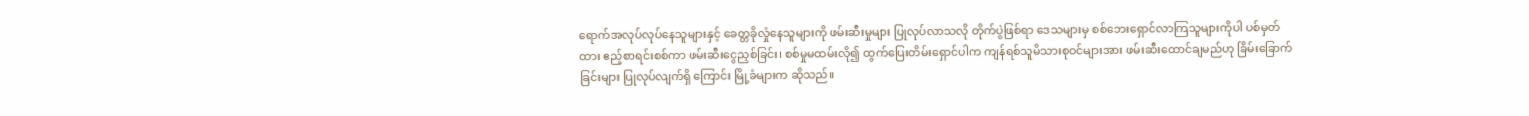ရောက်အလုပ်လုပ်နေသူများနှင့် ခေတ္တခိုလှုံနေသူများကို ဖမ်းဆီးမှုများ ပြုလုပ်လာသလို တိုက်ပွဲဖြစ်ရာ ဒေသများမှ စစ်ဘေးရှောင်လာကြသူများကိုပါ ပစ်မှတ်ထား ဧည့်စာရင်းစစ်ကာ ဖမ်းဆီးငွေညှစ်ခြင်း၊ စစ်မှုမထမ်းလို၍ ထွက်ပြေးတိမ်းရှောင်ပါက ကျန်ရစ်သူမိသားစုဝင်များအား ဖမ်းဆီးထောင်ချမည်ဟု ခြိမ်းခြောက်ခြင်းများ ပြုလုပ်လျက်ရှိ ကြောင်း မြို့ခံများက ဆိုသည်။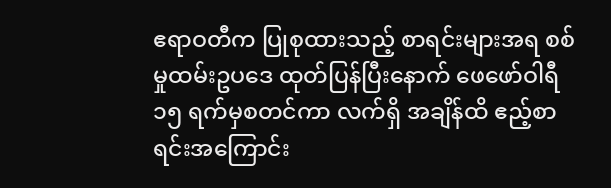ဧရာဝတီက ပြုစုထားသည့် စာရင်းများအရ စစ်မှုထမ်းဥပဒေ ထုတ်ပြန်ပြီးနောက် ဖေဖော်ဝါရီ ၁၅ ရက်မှစတင်ကာ လက်ရှိ အချိန်ထိ ဧည့်စာရင်းအကြောင်း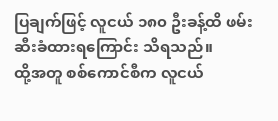ပြချက်ဖြင့် လူငယ် ၁၈၀ ဦးခန့်ထိ ဖမ်းဆီးခံထားရကြောင်း သိရသည်။
ထို့အတူ စစ်ကောင်စီက လူငယ်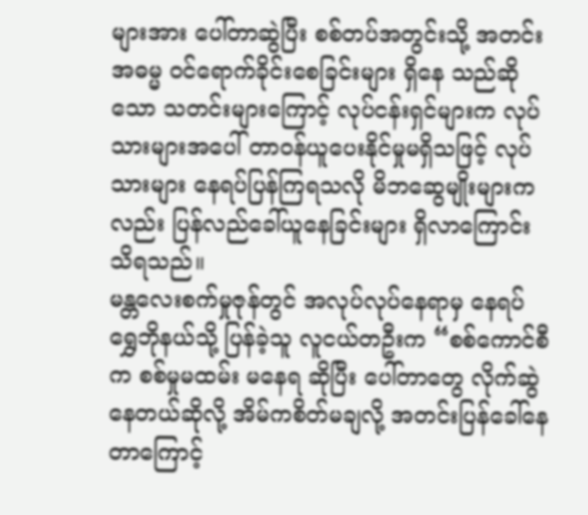များအား ပေါ်တာဆွဲပြီး စစ်တပ်အတွင်းသို့ အတင်းအဓမ္မ ဝင်ရောက်ခိုင်းစေခြင်းများ ရှိနေ သည်ဆိုသော သတင်းများကြောင့် လုပ်ငန်းရှင်များက လုပ်သားများအပေါ် တာဝန်ယူပေးနိုင်မှုမရှိသဖြင့် လုပ်သားများ နေရပ်ပြန်ကြရသလို မိဘဆွေမျိုးများကလည်း ပြန်လည်ခေါ်ယူနေခြင်းများ ရှိလာကြောင်း သိရသည်။
မန္တလေးစက်မှုဇုန်တွင် အလုပ်လုပ်နေရာမှ နေရပ်ရွှေဘိုနယ်သို့ ပြန်ခဲ့သူ လူငယ်တဦးက “စစ်ကောင်စီက စစ်မှုမထမ်း မနေရ ဆိုပြီး ပေါ်တာတွေ လိုက်ဆွဲနေတယ်ဆိုလို့ အိမ်ကစိတ်မချလို့ အတင်းပြန်ခေါ်နေတာကြောင့်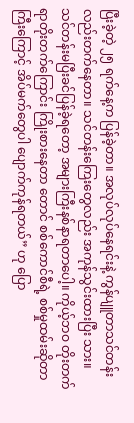ပြီးခဲ့တဲ့ ၂၅ ရက်နေ့က ပြန်ခဲ့တာ။ အလုပ်လုပ်နေရင်းနဲ့ ကွန်ပျူတာသင်တန်းလည်းတက်နေတာ။ သင်တန်းကြေးတွေလည်း အကုန်သွင်းထားပြီး သား။ သင်တန်းမပြီးခင်ပြန်ခဲ့ရတော့ အများကြီးနစ်နာရတာပေါ့။ ကိုယ့်ဘဝ တိုးတက်ရာတိုးတက်ကြောင်း ကြိုးစားနေတာ တောင် စစ်ကောင်စီရဲ့ စစ်မှုထမ်းဆိုတာကြီးကြောင့် အိပ်မက်တွေပါ ပျောက်ကုန်ရတယ်” ဟု ပြော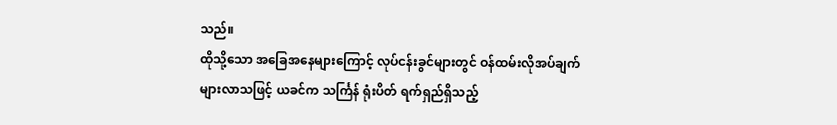သည်။
ထိုသို့သော အခြေအနေများကြောင့် လုပ်ငန်းခွင်များတွင် ဝန်ထမ်းလိုအပ်ချက် များလာသဖြင့် ယခင်က သင်္ကြန် ရုံးပိတ် ရက်ရှည်ရှိသည့်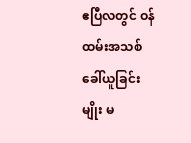ဧပြီလတွင် ဝန်ထမ်းအသစ် ခေါ်ယူခြင်းမျိုး မ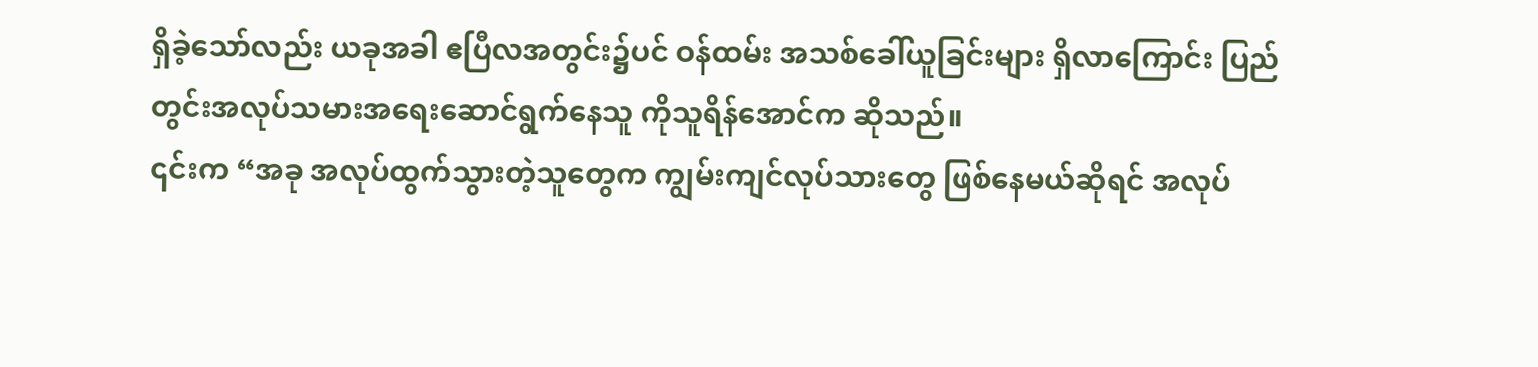ရှိခဲ့သော်လည်း ယခုအခါ ဧပြီလအတွင်း၌ပင် ဝန်ထမ်း အသစ်ခေါ်ယူခြင်းများ ရှိလာကြောင်း ပြည်တွင်းအလုပ်သမားအရေးဆောင်ရွက်နေသူ ကိုသူရိန်အောင်က ဆိုသည်။
၎င်းက “အခု အလုပ်ထွက်သွားတဲ့သူတွေက ကျွမ်းကျင်လုပ်သားတွေ ဖြစ်နေမယ်ဆိုရင် အလုပ်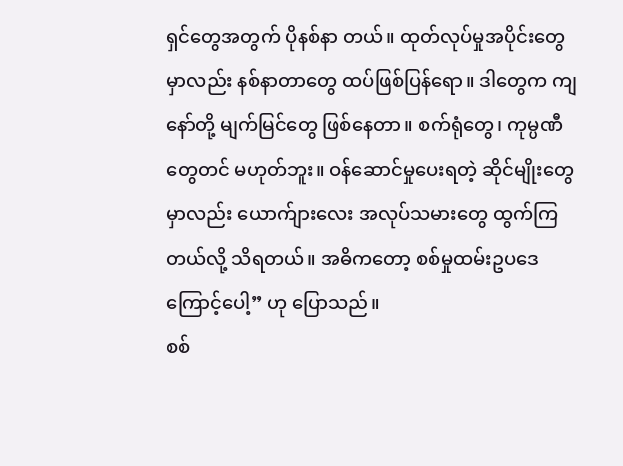ရှင်တွေအတွက် ပိုနစ်နာ တယ်။ ထုတ်လုပ်မှုအပိုင်းတွေမှာလည်း နစ်နာတာတွေ ထပ်ဖြစ်ပြန်ရော။ ဒါတွေက ကျနော်တို့ မျက်မြင်တွေ ဖြစ်နေတာ။ စက်ရုံတွေ၊ ကုမ္ပဏီတွေတင် မဟုတ်ဘူး။ ဝန်ဆောင်မှုပေးရတဲ့ ဆိုင်မျိုးတွေမှာလည်း ယောက်ျားလေး အလုပ်သမားတွေ ထွက်ကြတယ်လို့ သိရတယ်။ အဓိကတော့ စစ်မှုထမ်းဥပဒေကြောင့်ပေါ့” ဟု ပြောသည်။
စစ်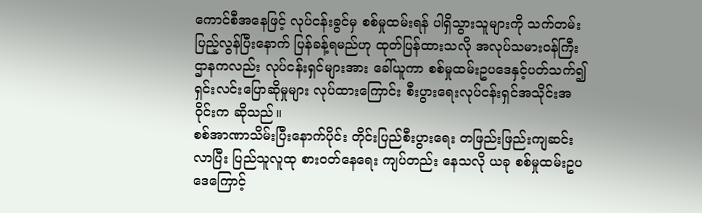ကောင်စီအနေဖြင့် လုပ်ငန်းခွင်မှ စစ်မှုထမ်းရန် ပါရှိသွားသူများကို သက်တမ်းပြည့်လွန်ပြီးနောက် ပြန်ခန့်ရမည်ဟု ထုတ်ပြန်ထားသလို အလုပ်သမားဝန်ကြီးဌာနကလည်း လုပ်ငန်းရှင်များအား ခေါ်ယူကာ စစ်မှုထမ်းဥပဒေနှင့်ပတ်သက်၍ ရှင်းလင်းပြောဆိုမှုများ လုပ်ထားကြောင်း စီးပွားရေးလုပ်ငန်းရှင်အသိုင်းအဝိုင်းက ဆိုသည်။
စစ်အာဏာသိမ်းပြီးနောက်ပိုင်း တိုင်းပြည်စီးပွားရေး တဖြည်းဖြည်းကျဆင်းလာပြီး ပြည်သူလူထု စားဝတ်နေရေး ကျပ်တည်း နေသလို ယခု စစ်မှုထမ်းဥပဒေကြောင့်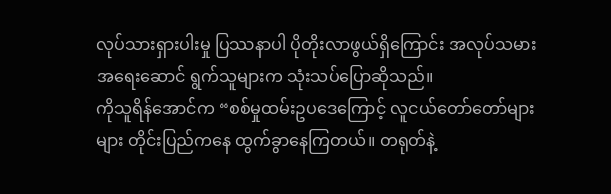လုပ်သားရှားပါးမှု ပြဿနာပါ ပိုတိုးလာဖွယ်ရှိကြောင်း အလုပ်သမားအရေးဆောင် ရွက်သူများက သုံးသပ်ပြောဆိုသည်။
ကိုသူရိန်အောင်က “စစ်မှုထမ်းဥပဒေကြောင့် လူငယ်တော်တော်များများ တိုင်းပြည်ကနေ ထွက်ခွာနေကြတယ်။ တရုတ်နဲ့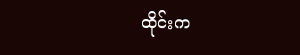ထိုင်းက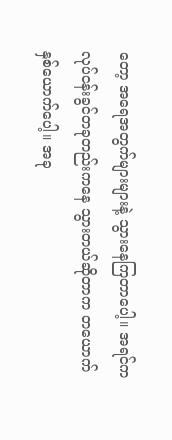တော့ အရေအတွက်များများနဲ့ သွားနေကြတာပေါ့။ အရင်က လုပ်ငန်းခွင်တခုတည်းကနေ သွားတယ်ဆိုတာက တယောက်နှစ်ယောက်ပေါ့။ အခု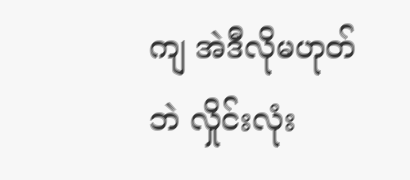ကျ အဲဒီလိုမဟုတ်ဘဲ လှိုင်းလုံး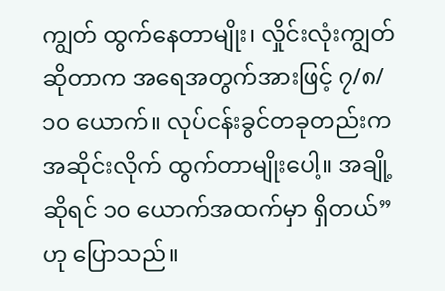ကျွတ် ထွက်နေတာမျိုး၊ လှိုင်းလုံးကျွတ်ဆိုတာက အရေအတွက်အားဖြင့် ၇/၈/၁၀ ယောက်။ လုပ်ငန်းခွင်တခုတည်းက အဆိုင်းလိုက် ထွက်တာမျိုးပေါ့။ အချို့ဆိုရင် ၁၀ ယောက်အထက်မှာ ရှိတယ်” ဟု ပြောသည်။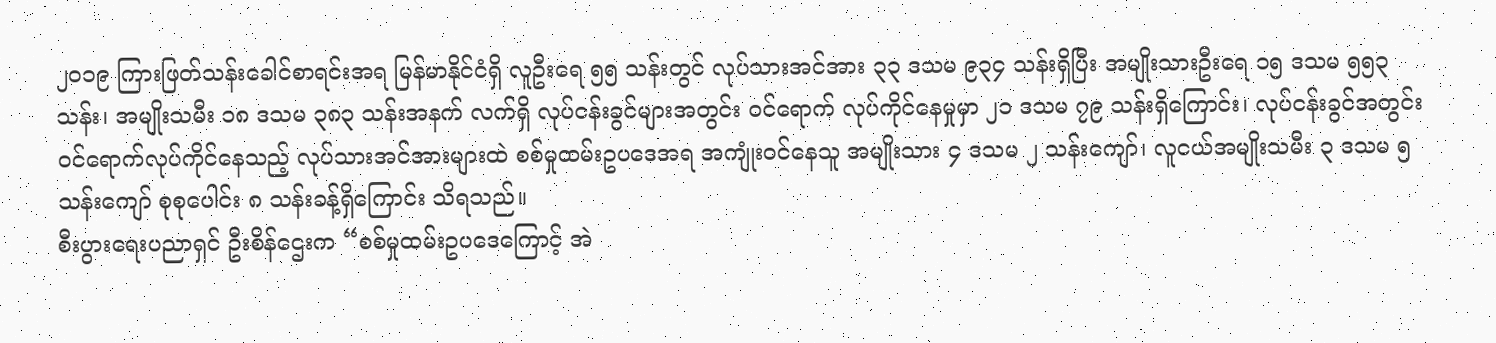၂၀၁၉ ကြားဖြတ်သန်းခေါင်စာရင်းအရ မြန်မာနိုင်ငံရှိ လူဦးရေ ၅၅ သန်းတွင် လုပ်သားအင်အား ၃၃ ဒသမ ၉၃၄ သန်းရှိပြီး အမျိုးသားဦးရေ ၁၅ ဒသမ ၅၅၃ သန်း၊ အမျိုးသမီး ၁၈ ဒသမ ၃၈၃ သန်းအနက် လက်ရှိ လုပ်ငန်းခွင်များအတွင်း ဝင်ရောက် လုပ်ကိုင်နေမှုမှာ ၂၁ ဒသမ ၇၉ သန်းရှိကြောင်း၊ လုပ်ငန်းခွင်အတွင်း ဝင်ရောက်လုပ်ကိုင်နေသည့် လုပ်သားအင်အားများထဲ စစ်မှုထမ်းဥပဒေအရ အကျုံးဝင်နေသူ အမျိုးသား ၄ ဒသမ ၂ သန်းကျော်၊ လူငယ်အမျိုးသမီး ၃ ဒသမ ၅ သန်းကျော် စုစုပေါင်း ၈ သန်းခန့်ရှိကြောင်း သိရသည်။
စီးပွားရေးပညာရှင် ဦးစိန်ဌေးက “စစ်မှုထမ်းဥပဒေကြောင့် အဲ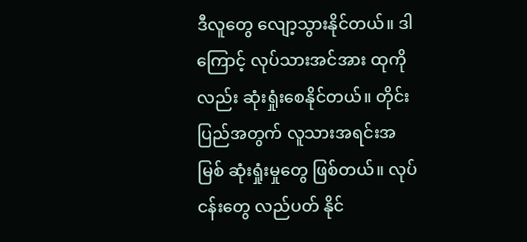ဒီလူတွေ လျော့သွားနိုင်တယ်။ ဒါကြောင့် လုပ်သားအင်အား ထုကိုလည်း ဆုံးရှုံးစေနိုင်တယ်။ တိုင်းပြည်အတွက် လူသားအရင်းအမြစ် ဆုံးရှုံးမှုတွေ ဖြစ်တယ်။ လုပ်ငန်းတွေ လည်ပတ် နိုင်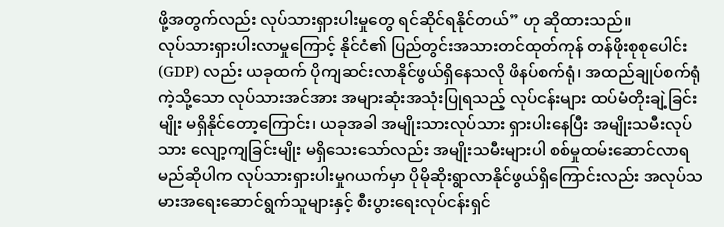ဖို့အတွက်လည်း လုပ်သားရှားပါးမှုတွေ ရင်ဆိုင်ရနိုင်တယ်” ဟု ဆိုထားသည်။
လုပ်သားရှားပါးလာမှုကြောင့် နိုင်ငံ၏ ပြည်တွင်းအသားတင်ထုတ်ကုန် တန်ဖိုးစုစုပေါင်း (GDP) လည်း ယခုထက် ပိုကျဆင်းလာနိုင်ဖွယ်ရှိနေသလို ဖိနပ်စက်ရုံ၊ အထည်ချုပ်စက်ရုံကဲ့သို့သော လုပ်သားအင်အား အများဆုံးအသုံးပြုရသည့် လုပ်ငန်းများ ထပ်မံတိုးချဲ့ခြင်းမျိုး မရှိနိုင်တော့ကြောင်း၊ ယခုအခါ အမျိုးသားလုပ်သား ရှားပါးနေပြီး အမျိုးသမီးလုပ်သား လျော့ကျခြင်းမျိုး မရှိသေးသော်လည်း အမျိုးသမီးများပါ စစ်မှုထမ်းဆောင်လာရမည်ဆိုပါက လုပ်သားရှားပါးမှုဂယက်မှာ ပိုမိုဆိုးရွာလာနိုင်ဖွယ်ရှိကြောင်းလည်း အလုပ်သမားအရေးဆောင်ရွက်သူများနှင့် စီးပွားရေးလုပ်ငန်းရှင်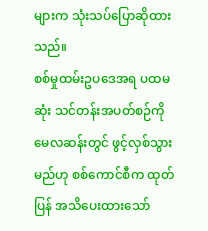များက သုံးသပ်ပြောဆိုထားသည်။
စစ်မှုထမ်းဥပဒေအရ ပထမဆုံး သင်တန်းအပတ်စဉ်ကို မေလဆန်းတွင် ဖွင့်လှစ်သွားမည်ဟု စစ်ကောင်စီက ထုတ်ပြန် အသိပေးထားသော်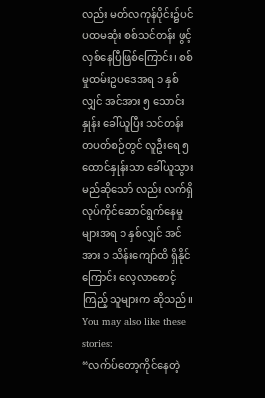လည်း မတ်လကုန်ပိုင်း၌ပင် ပထမဆုံး စစ်သင်တန်း ဖွင့်လှစ်နေပြီဖြစ်ကြောင်း၊ စစ်မှုထမ်းဥပဒေအရ ၁ နှစ်လျှင် အင်အား ၅ သောင်းနှုန်း ခေါ်ယူပြီး သင်တန်းတပတ်စဉ်တွင် လူဦးရေ ၅ ထောင်နှုန်းသာ ခေါ်ယူသွားမည်ဆိုသော် လည်း လက်ရှိ လုပ်ကိုင်ဆောင်ရွက်နေမှုများအရ ၁ နှစ်လျှင် အင်အား ၁ သိန်းကျော်ထိ ရှိနိုင်ကြောင်း လေ့လာစောင့်ကြည့် သူများက ဆိုသည်။
You may also like these stories:
“လက်ပ်တော့ကိုင်နေတဲ့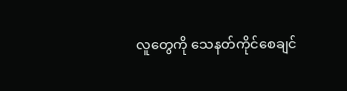လူတွေကို သေနတ်ကိုင်စေချင်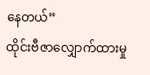နေတယ်”
ထိုင်းဗီဇာလျှောက်ထားမှု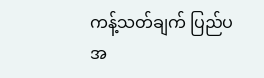ကန့်သတ်ချက် ပြည်ပအ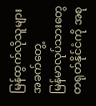မြန်ထွက်လိုသူများ အခက်တွေ့
မြန်မာလုပ်သားတွေ တရုတ်နိုင်ငံကို အစု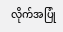လိုက်အပြုံ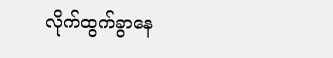လိုက်ထွက်ခွာနေ